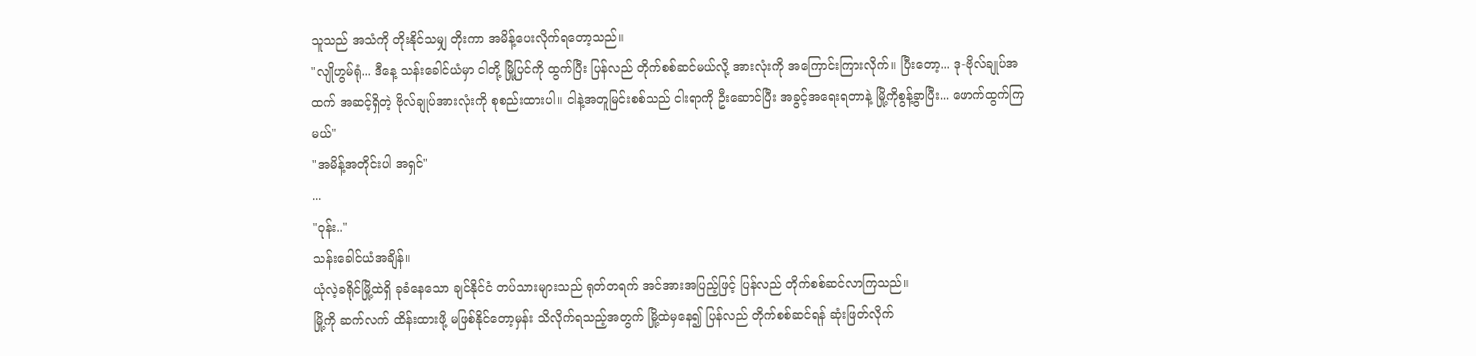သူသည် အသံကို တိုးနိုင်သမျှ တိုးကာ အမိန့်ပေးလိုက်ရတော့သည်။
"လျိုဟွမ်ရုံ... ဒီနေ့ သန်းခေါင်ယံမှာ ငါတို့ မြို့ပြင်ကို ထွက်ပြီး ပြန်လည် တိုက်စစ်ဆင်မယ်လို့ အားလုံးကို အကြောင်းကြားလိုက်။ ပြီးတော့... ဒု-ဗိုလ်ချုပ်အထက် အဆင့်ရှိတဲ့ ဗိုလ်ချုပ်အားလုံးကို စုစည်းထားပါ။ ငါနဲ့အတူမြင်းစစ်သည် ငါးရာကို ဦးဆောင်ပြီး အခွင့်အရေးရတာနဲ့ မြို့ကိုစွန့်ခွာပြီး... ဖောက်ထွက်ကြမယ်"
"အမိန့်အတိုင်းပါ အရှင်"
...
"ဝုန်း.."
သန်းခေါင်ယံအချိန်။
ယုံလဲ့ခရိုင်မြို့ထဲရှိ ခုခံနေသော ချင်နိုင်ငံ တပ်သားများသည် ရုတ်တရက် အင်အားအပြည့်ဖြင့် ပြန်လည် တိုက်စစ်ဆင်လာကြသည်။
မြို့ကို ဆက်လက် ထိန်းထားဖို့ မဖြစ်နိုင်တော့မှန်း သိလိုက်ရသည့်အတွက် မြို့ထဲမှနေ၍ ပြန်လည် တိုက်စစ်ဆင်ရန် ဆုံးဖြတ်လိုက်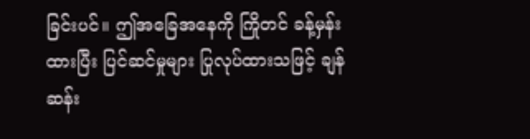ခြင်းပင်။ ဤအခြေအနေကို ကြိုတင် ခန့်မှန်းထားပြီး ပြင်ဆင်မှုများ ပြုလုပ်ထားသဖြင့် ချန်ဆန်း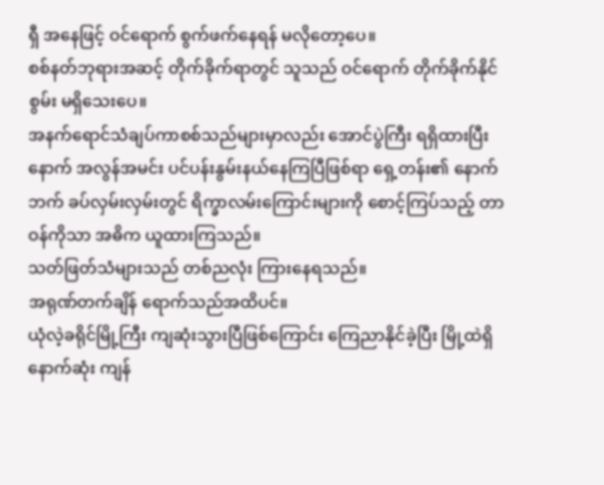ရှီ အနေဖြင့် ဝင်ရောက် စွက်ဖက်နေရန် မလိုတော့ပေ။
စစ်နတ်ဘုရားအဆင့် တိုက်ခိုက်ရာတွင် သူသည် ဝင်ရောက် တိုက်ခိုက်နိုင်စွမ်း မရှိသေးပေ။
အနက်ရောင်သံချပ်ကာစစ်သည်များမှာလည်း အောင်ပွဲကြီး ရရှိထားပြီးနောက် အလွန်အမင်း ပင်ပန်းနွမ်းနယ်နေကြပြီဖြစ်ရာ ရှေ့တန်း၏ နောက်ဘက် ခပ်လှမ်းလှမ်းတွင် ရိက္ခာလမ်းကြောင်းများကို စောင့်ကြပ်သည့် တာဝန်ကိုသာ အဓိက ယူထားကြသည်။
သတ်ဖြတ်သံများသည် တစ်ညလုံး ကြားနေရသည်။
အရုဏ်တက်ချိန် ရောက်သည်အထိပင်။
ယုံလဲ့ခရိုင်မြို့ကြီး ကျဆုံးသွားပြီဖြစ်ကြောင်း ကြေညာနိုင်ခဲ့ပြီး မြို့ထဲရှိ နောက်ဆုံး ကျန်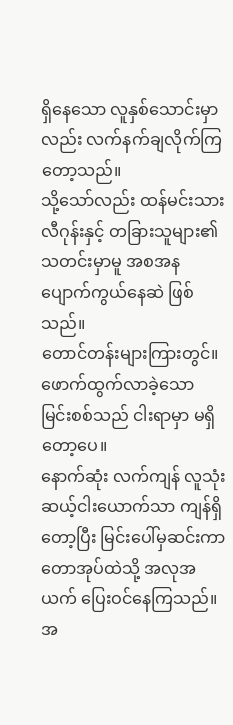ရှိနေသော လူနှစ်သောင်းမှာလည်း လက်နက်ချလိုက်ကြတော့သည်။
သို့သော်လည်း ထန်မင်းသားလီဂုန်းနှင့် တခြားသူများ၏ သတင်းမှာမူ အစအန ပျောက်ကွယ်နေဆဲ ဖြစ်သည်။
တောင်တန်းများကြားတွင်။
ဖောက်ထွက်လာခဲ့သော မြင်းစစ်သည် ငါးရာမှာ မရှိတော့ပေ။
နောက်ဆုံး လက်ကျန် လူသုံးဆယ့်ငါးယောက်သာ ကျန်ရှိတော့ပြီး မြင်းပေါ်မှဆင်းကာ တောအုပ်ထဲသို့ အလုအယက် ပြေးဝင်နေကြသည်။ အ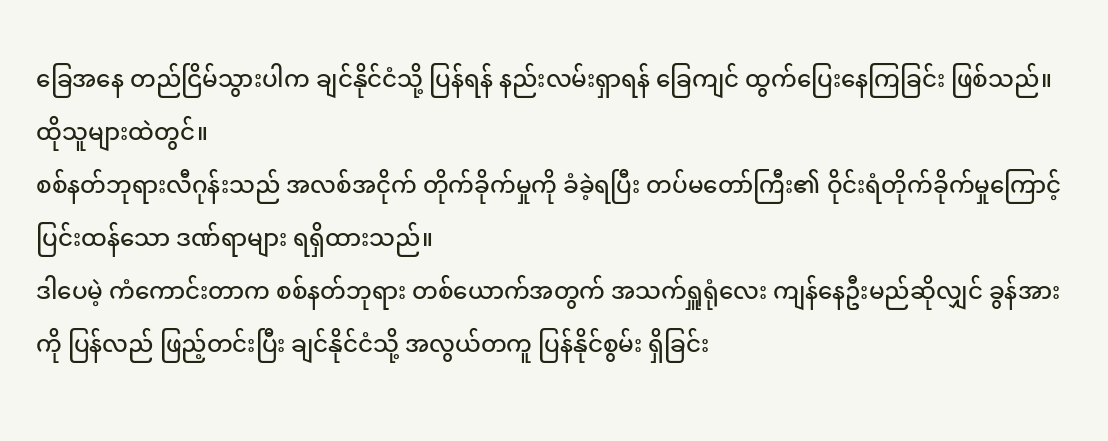ခြေအနေ တည်ငြိမ်သွားပါက ချင်နိုင်ငံသို့ ပြန်ရန် နည်းလမ်းရှာရန် ခြေကျင် ထွက်ပြေးနေကြခြင်း ဖြစ်သည်။
ထိုသူများထဲတွင်။
စစ်နတ်ဘုရားလီဂုန်းသည် အလစ်အငိုက် တိုက်ခိုက်မှုကို ခံခဲ့ရပြီး တပ်မတော်ကြီး၏ ဝိုင်းရံတိုက်ခိုက်မှုကြောင့် ပြင်းထန်သော ဒဏ်ရာများ ရရှိထားသည်။
ဒါပေမဲ့ ကံကောင်းတာက စစ်နတ်ဘုရား တစ်ယောက်အတွက် အသက်ရှူရုံလေး ကျန်နေဦးမည်ဆိုလျှင် ခွန်အားကို ပြန်လည် ဖြည့်တင်းပြီး ချင်နိုင်ငံသို့ အလွယ်တကူ ပြန်နိုင်စွမ်း ရှိခြင်း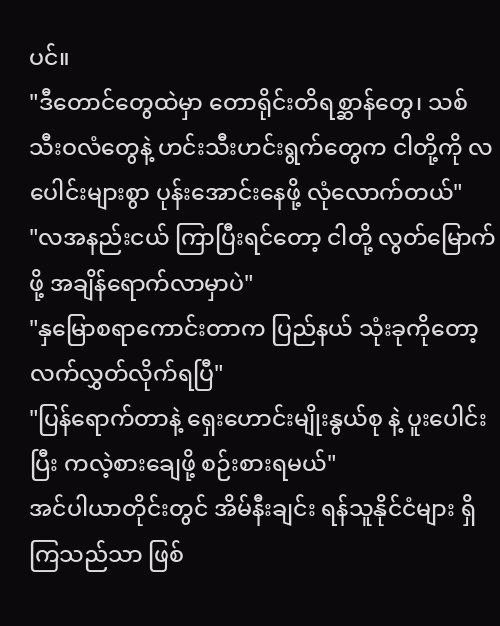ပင်။
"ဒီတောင်တွေထဲမှာ တောရိုင်းတိရစ္ဆာန်တွေ၊ သစ်သီးဝလံတွေနဲ့ ဟင်းသီးဟင်းရွက်တွေက ငါတို့ကို လပေါင်းများစွာ ပုန်းအောင်းနေဖို့ လုံလောက်တယ်"
"လအနည်းငယ် ကြာပြီးရင်တော့ ငါတို့ လွတ်မြောက်ဖို့ အချိန်ရောက်လာမှာပဲ"
"နှမြောစရာကောင်းတာက ပြည်နယ် သုံးခုကိုတော့ လက်လွှတ်လိုက်ရပြီ"
"ပြန်ရောက်တာနဲ့ ရှေးဟောင်းမျိုးနွယ်စု နဲ့ ပူးပေါင်းပြီး ကလဲ့စားချေဖို့ စဉ်းစားရမယ်"
အင်ပါယာတိုင်းတွင် အိမ်နီးချင်း ရန်သူနိုင်ငံများ ရှိကြသည်သာ ဖြစ်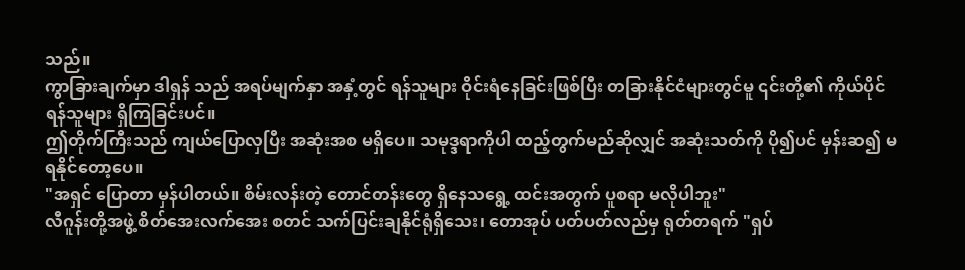သည်။
ကွာခြားချက်မှာ ဒါရှန် သည် အရပ်မျက်နှာ အနှံ့တွင် ရန်သူများ ဝိုင်းရံနေခြင်းဖြစ်ပြီး တခြားနိုင်ငံများတွင်မူ ၎င်းတို့၏ ကိုယ်ပိုင် ရန်သူများ ရှိကြခြင်းပင်။
ဤတိုက်ကြီးသည် ကျယ်ပြောလှပြီး အဆုံးအစ မရှိပေ။ သမုဒ္ဒရာကိုပါ ထည့်တွက်မည်ဆိုလျှင် အဆုံးသတ်ကို ပို၍ပင် မှန်းဆ၍ မရနိုင်တော့ပေ။
"အရှင် ပြောတာ မှန်ပါတယ်။ စိမ်းလန်းတဲ့ တောင်တန်းတွေ ရှိနေသရွေ့ ထင်းအတွက် ပူစရာ မလိုပါဘူး"
လီဂူန်းတို့အဖွဲ့ စိတ်အေးလက်အေး စတင် သက်ပြင်းချနိုင်ရုံရှိသေး၊ တောအုပ် ပတ်ပတ်လည်မှ ရုတ်တရက် "ရှပ်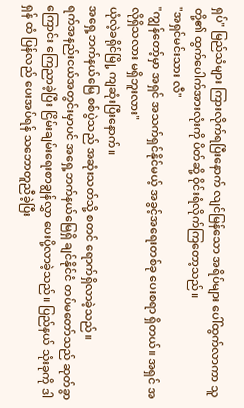ရှပ်" မြည်သံများ ကြားလိုက်ရပြီးနောက် လျင်မြန်သော အရိပ်များ ပေါ်ထွက်လာကာ သူတို့၏ ထွက်ပေါက်အားလုံးကို ပိတ်ဆို့ ဝိုင်းရံလိုက်ကြတော့သည်။
"အရှင်မင်းသား လီ"
"ကျွန်တော့်မှာ အရှင် အသက်ရှင်နိုင်မယ့် အခွင့်အရေးတစ်ခု ပေးစရာ ရှိတယ်။ အရှင် အလိုရှိသလား မရှိဘူးလား"
ယုံလဲ့ခရိုင်မြို့ ကျဆုံးပြီးနောက်။
အရှေ့ဘက်နယ်မြေ စစ်ပွဲသည် အဆုံးသတ်သို့ စတင် ရောက်ရှိလာခဲ့သည်။
ရက်အနည်းငယ်အတွင်းမှာပင် အရှေ့ဘက်နယ်မြေရှိ ချင်နိုင်ငံ တပ်မတော်သည် ဆုတ်ခွာကြောင်း ကြေညာခဲ့ပြီး ငြိမ်းချမ်းရေးစာချွန်လွှာ ပေးပို့လာခဲ့သည်။ ပြည်နယ် သုံးခုကို ဒါရှန် ထံ ပြန်လည် ပေးအပ်ရန် သဘောတူညီခဲ့ပြီး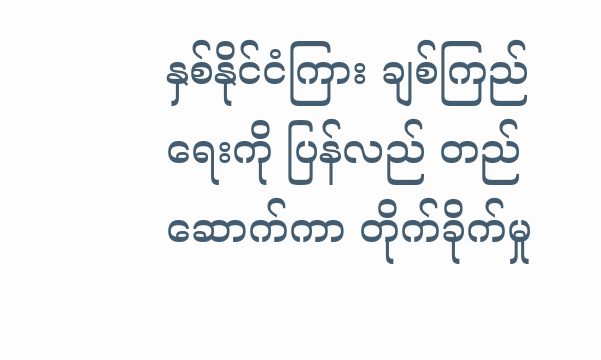နှစ်နိုင်ငံကြား ချစ်ကြည်ရေးကို ပြန်လည် တည်ဆောက်ကာ တိုက်ခိုက်မှု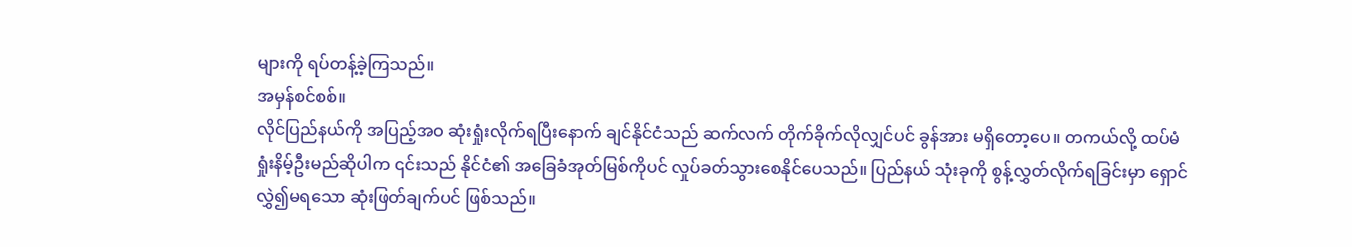များကို ရပ်တန့်ခဲ့ကြသည်။
အမှန်စင်စစ်။
လိုင်ပြည်နယ်ကို အပြည့်အဝ ဆုံးရှုံးလိုက်ရပြီးနောက် ချင်နိုင်ငံသည် ဆက်လက် တိုက်ခိုက်လိုလျှင်ပင် ခွန်အား မရှိတော့ပေ။ တကယ်လို့ ထပ်မံ ရှုံးနိမ့်ဦးမည်ဆိုပါက ၎င်းသည် နိုင်ငံ၏ အခြေခံအုတ်မြစ်ကိုပင် လှုပ်ခတ်သွားစေနိုင်ပေသည်။ ပြည်နယ် သုံးခုကို စွန့်လွှတ်လိုက်ရခြင်းမှာ ရှောင်လွှဲ၍မရသော ဆုံးဖြတ်ချက်ပင် ဖြစ်သည်။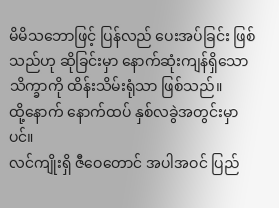မိမိသဘောဖြင့် ပြန်လည် ပေးအပ်ခြင်း ဖြစ်သည်ဟု ဆိုခြင်းမှာ နောက်ဆုံးကျန်ရှိသော သိက္ခာကို ထိန်းသိမ်းရုံသာ ဖြစ်သည်။
ထို့နောက် နောက်ထပ် နှစ်လခွဲအတွင်းမှာပင်။
လင်ကျိုးရှိ ဇီဝေတောင် အပါအဝင် ပြည်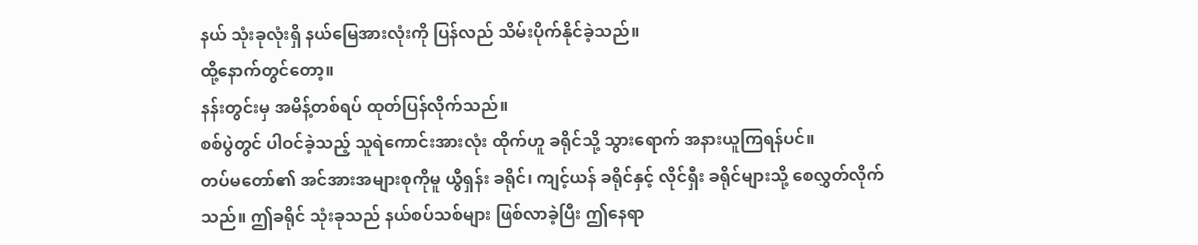နယ် သုံးခုလုံးရှိ နယ်မြေအားလုံးကို ပြန်လည် သိမ်းပိုက်နိုင်ခဲ့သည်။
ထို့နောက်တွင်တော့။
နန်းတွင်းမှ အမိန့်တစ်ရပ် ထုတ်ပြန်လိုက်သည်။
စစ်ပွဲတွင် ပါဝင်ခဲ့သည့် သူရဲကောင်းအားလုံး ထိုက်ဟူ ခရိုင်သို့ သွားရောက် အနားယူကြရန်ပင်။
တပ်မတော်၏ အင်အားအများစုကိုမူ ယွီရှန်း ခရိုင်၊ ကျင့်ယန် ခရိုင်နှင့် လိုင်ရှီး ခရိုင်များသို့ စေလွှတ်လိုက်သည်။ ဤခရိုင် သုံးခုသည် နယ်စပ်သစ်များ ဖြစ်လာခဲ့ပြီး ဤနေရာ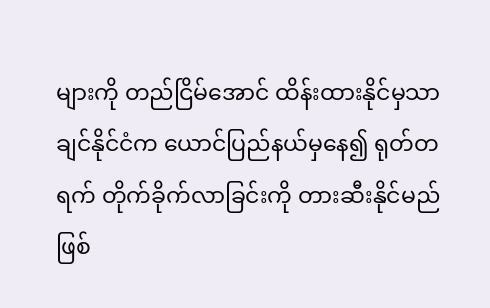များကို တည်ငြိမ်အောင် ထိန်းထားနိုင်မှသာ ချင်နိုင်ငံက ယောင်ပြည်နယ်မှနေ၍ ရုတ်တရက် တိုက်ခိုက်လာခြင်းကို တားဆီးနိုင်မည် ဖြစ်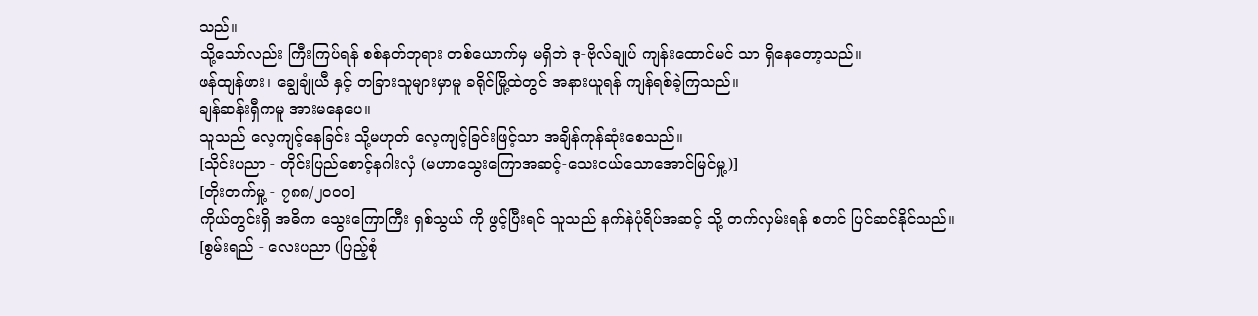သည်။
သို့သော်လည်း ကြီးကြပ်ရန် စစ်နတ်ဘုရား တစ်ယောက်မှ မရှိဘဲ ဒု-ဗိုလ်ချုပ် ကျန်းထောင်မင် သာ ရှိနေတော့သည်။
ဖန်ထျန်ဖား၊ ချွေချုံယီ နှင့် တခြားသူများမှာမူ ခရိုင်မြို့ထဲတွင် အနားယူရန် ကျန်ရစ်ခဲ့ကြသည်။
ချန်ဆန်းရှီကမူ အားမနေပေ။
သူသည် လေ့ကျင့်နေခြင်း သို့မဟုတ် လေ့ကျင့်ခြင်းဖြင့်သာ အချိန်ကုန်ဆုံးစေသည်။
[သိုင်းပညာ - တိုင်းပြည်စောင့်နဂါးလှံ (မဟာသွေးကြောအဆင့်-သေးငယ်သောအောင်မြင်မှု့)]
[တိုးတက်မှု့ - ၇၈၈/၂၀၀၀]
ကိုယ်တွင်းရှိ အဓိက သွေးကြောကြီး ရှစ်သွယ် ကို ဖွင့်ပြီးရင် သူသည် နက်နဲပုံရိပ်အဆင့် သို့ တက်လှမ်းရန် စတင် ပြင်ဆင်နိုင်သည်။
[စွမ်းရည် - လေးပညာ (ပြည့်စုံ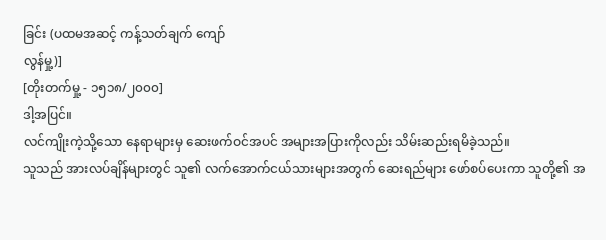ခြင်း (ပထမအဆင့် ကန့်သတ်ချက် ကျော်
လွန်မှု့)]
[တိုးတက်မှု့ - ၁၅၁၈/၂၀၀၀]
ဒါ့အပြင်။
လင်ကျိုးကဲ့သို့သော နေရာများမှ ဆေးဖက်ဝင်အပင် အများအပြားကိုလည်း သိမ်းဆည်းရမိခဲ့သည်။
သူသည် အားလပ်ချိန်များတွင် သူ၏ လက်အောက်ငယ်သားများအတွက် ဆေးရည်များ ဖော်စပ်ပေးကာ သူတို့၏ အ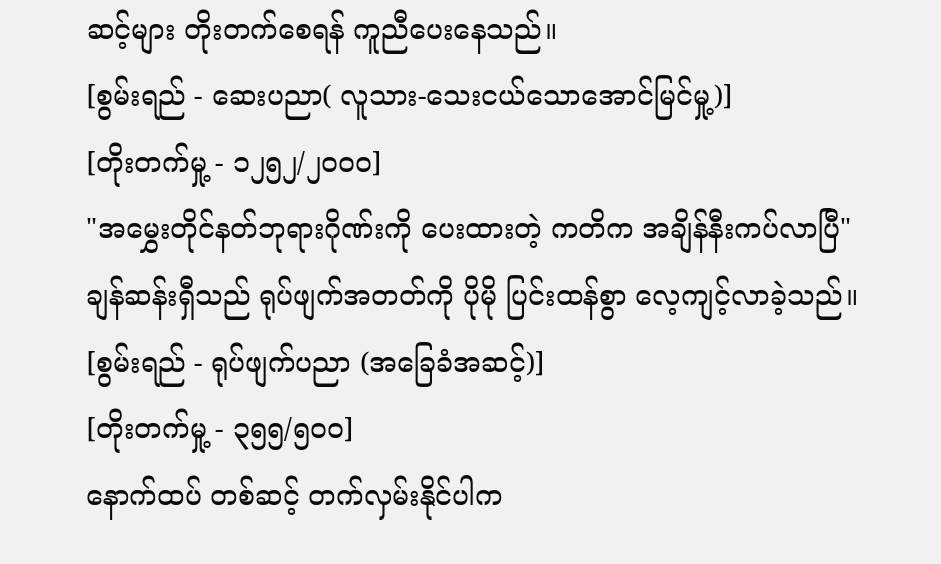ဆင့်များ တိုးတက်စေရန် ကူညီပေးနေသည်။
[စွမ်းရည် - ဆေးပညာ( လူသား-သေးငယ်သောအောင်မြင်မှု့)]
[တိုးတက်မှု့ - ၁၂၅၂/၂၀၀၀]
"အမွှေးတိုင်နတ်ဘုရားဂိုဏ်းကို ပေးထားတဲ့ ကတိက အချိန်နီးကပ်လာပြီ"
ချန်ဆန်းရှီသည် ရုပ်ဖျက်အတတ်ကို ပိုမို ပြင်းထန်စွာ လေ့ကျင့်လာခဲ့သည်။
[စွမ်းရည် - ရုပ်ဖျက်ပညာ (အခြေခံအဆင့်)]
[တိုးတက်မှု့ - ၃၅၅/၅၀၀]
နောက်ထပ် တစ်ဆင့် တက်လှမ်းနိုင်ပါက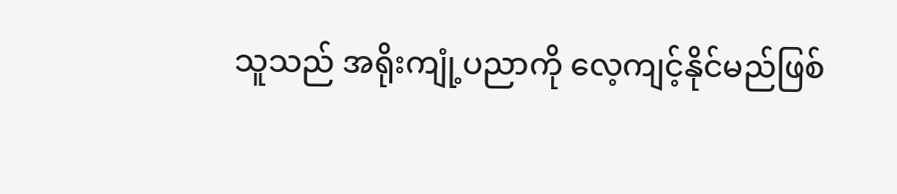သူသည် အရိုးကျုံ့ပညာကို လေ့ကျင့်နိုင်မည်ဖြစ်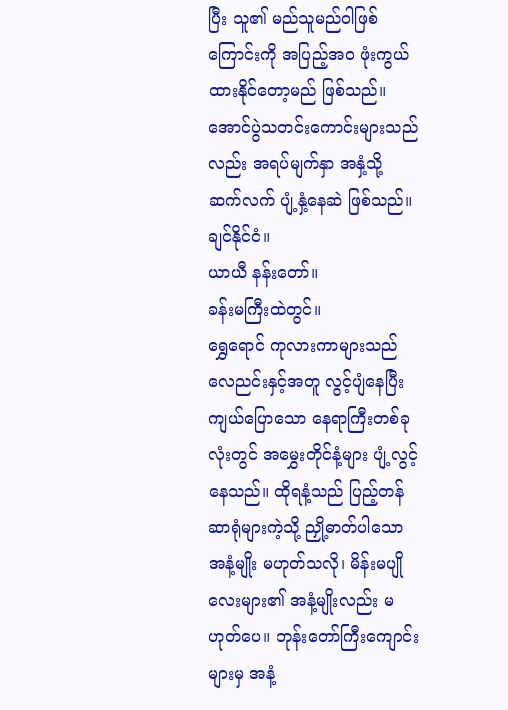ပြီး သူ၏ မည်သူမည်ဝါဖြစ်ကြောင်းကို အပြည့်အဝ ဖုံးကွယ်ထားနိုင်တော့မည် ဖြစ်သည်။
အောင်ပွဲသတင်းကောင်းများသည်လည်း အရပ်မျက်နှာ အနှံ့သို့ ဆက်လက် ပျံ့နှံ့နေဆဲ ဖြစ်သည်။
ချင်နိုင်ငံ။
ယာယီ နန်းတော်။
ခန်းမကြီးထဲတွင်။
ရွှေရောင် ကုလားကာများသည် လေညင်းနှင့်အတူ လွင့်ပျံနေပြီး ကျယ်ပြောသော နေရာကြီးတစ်ခုလုံးတွင် အမွှေးတိုင်နံ့များ ပျံ့လွင့်နေသည်။ ထိုရနံ့သည် ပြည့်တန်ဆာရုံများကဲ့သို့ ညှို့ဓာတ်ပါသော အနံ့မျိုး မဟုတ်သလို၊ မိန်းမပျိုလေးများ၏ အနံ့မျိုးလည်း မဟုတ်ပေ။ ဘုန်းတော်ကြီးကျောင်းများမှ အနံ့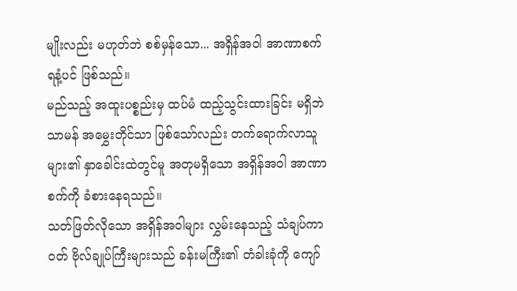မျိုးလည်း မဟုတ်ဘဲ စစ်မှန်သော... အရှိန်အဝါ အာဏာစက် ရနံ့ပင် ဖြစ်သည်။
မည်သည့် အထူးပစ္စည်းမှ ထပ်မံ ထည့်သွင်းထားခြင်း မရှိဘဲ သာမန် အမွှေးတိုင်သာ ဖြစ်သော်လည်း တက်ရောက်လာသူများ၏ နှာခေါင်းထဲတွင်မူ အတုမရှိသော အရှိန်အဝါ အာဏာစက်ကို ခံစားနေရသည်။
သတ်ဖြတ်လိုသော အရှိန်အဝါများ လွှမ်းနေသည့် သံချပ်ကာဝတ် ဗိုလ်ချုပ်ကြီးများသည် ခန်းမကြီး၏ တံခါးခုံကို ကျော်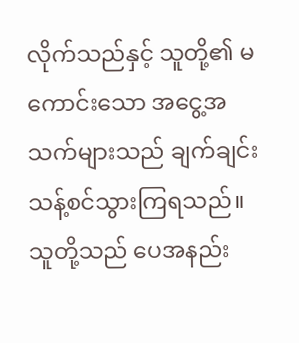လိုက်သည်နှင့် သူတို့၏ မကောင်းသော အငွေ့အသက်များသည် ချက်ချင်း သန့်စင်သွားကြရသည်။ သူတို့သည် ပေအနည်း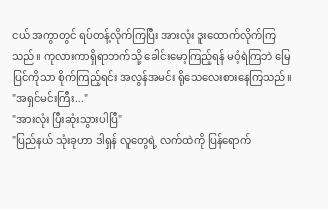ငယ် အကွာတွင် ရပ်တန့်လိုက်ကြပြီး အားလုံး ဒူးထောက်လိုက်ကြသည်။ ကုလားကာရှိရာဘက်သို့ ခေါင်းမော့ကြည့်ရန် မဝံ့ရဲကြဘဲ မြေပြင်ကိုသာ စိုက်ကြည့်ရင်း အလွန်အမင်း ရိုသေလေးစားနေကြသည်။
"အရှင်မင်းကြီး..."
"အားလုံး ပြီးဆုံးသွားပါပြီ"
"ပြည်နယ် သုံးခုဟာ ဒါရှန် လူတွေရဲ့ လက်ထဲကို ပြန်ရောက်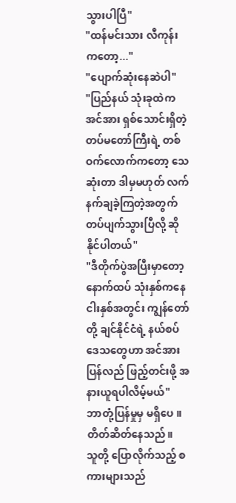သွားပါပြီ"
"ထန်မင်းသား လီကုန်း ကတော့..."
"ပျောက်ဆုံးနေဆဲပါ"
"ပြည်နယ် သုံးခုထဲက အင်အား ရှစ်သောင်းရှိတဲ့ တပ်မတော်ကြီးရဲ့ တစ်ဝက်လောက်ကတော့ သေဆုံးတာ ဒါမှမဟုတ် လက်နက်ချခဲ့ကြတဲ့အတွက် တပ်ပျက်သွားပြီလို့ ဆိုနိုင်ပါတယ်"
"ဒီတိုက်ပွဲအပြီးမှာတော့ နောက်ထပ် သုံးနှစ်ကနေ ငါးနှစ်အတွင်း ကျွန်တော်တို့ ချင်နိုင်ငံရဲ့ နယ်စပ်ဒေသတွေဟာ အင်အား ပြန်လည် ဖြည့်တင်းဖို့ အနားယူရပါလိမ့်မယ်"
ဘာတုံ့ပြန်မှုမှ မရှိပေ။
တိတ်ဆိတ်နေသည်။
သူတို့ ပြောလိုက်သည့် စကားများသည်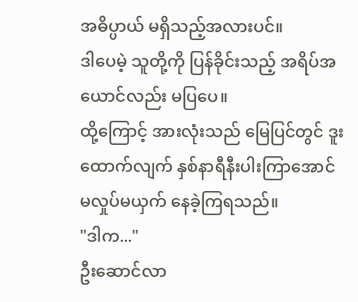အဓိပ္ပာယ် မရှိသည့်အလားပင်။
ဒါပေမဲ့ သူတို့ကို ပြန်ခိုင်းသည့် အရိပ်အယောင်လည်း မပြပေ။
ထို့ကြောင့် အားလုံးသည် မြေပြင်တွင် ဒူးထောက်လျက် နှစ်နာရီနီးပါးကြာအောင် မလှုပ်မယှက် နေခဲ့ကြရသည်။
"ဒါက..."
ဦးဆောင်လာ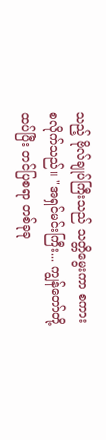သည့် ဗိုလ်ချုပ်ကြီးသည် သတ္တိမွေးကာ စကားစလိုက်သည်။ "အရှင်မင်းကြီး... ကျွန်တော်တို့ ထပ်ပြီး တင်ပြစရာ တစ်ခုခု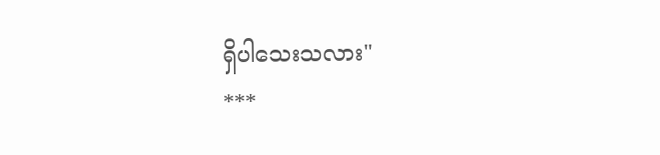ရှိပါသေးသလား"
***